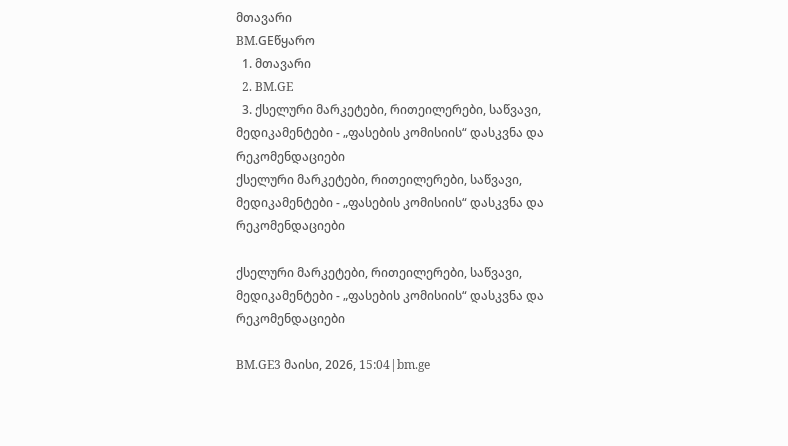მთავარი
BM.GEწყარო
  1. მთავარი
  2. BM.GE
  3. ქსელური მარკეტები, რითეილერები, საწვავი, მედიკამენტები - „ფასების კომისიის“ დასკვნა და რეკომენდაციები
ქსელური მარკეტები, რითეილერები, საწვავი, მედიკამენტები - „ფასების კომისიის“ დასკვნა და რეკომენდაციები

ქსელური მარკეტები, რითეილერები, საწვავი, მედიკამენტები - „ფასების კომისიის“ დასკვნა და რეკომენდაციები

BM.GE3 მაისი, 2026, 15:04|bm.ge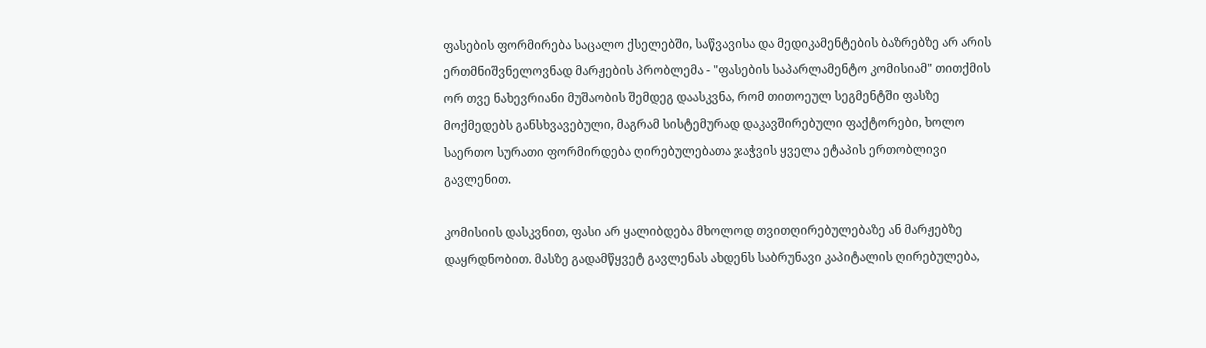ფასების ფორმირება საცალო ქსელებში, საწვავისა და მედიკამენტების ბაზრებზე არ არის ერთმნიშვნელოვნად მარჟების პრობლემა - "ფასების საპარლამენტო კომისიამ" თითქმის ორ თვე ნახევრიანი მუშაობის შემდეგ დაასკვნა, რომ თითოეულ სეგმენტში ფასზე მოქმედებს განსხვავებული, მაგრამ სისტემურად დაკავშირებული ფაქტორები, ხოლო საერთო სურათი ფორმირდება ღირებულებათა ჯაჭვის ყველა ეტაპის ერთობლივი გავლენით.

კომისიის დასკვნით, ფასი არ ყალიბდება მხოლოდ თვითღირებულებაზე ან მარჟებზე დაყრდნობით. მასზე გადამწყვეტ გავლენას ახდენს საბრუნავი კაპიტალის ღირებულება,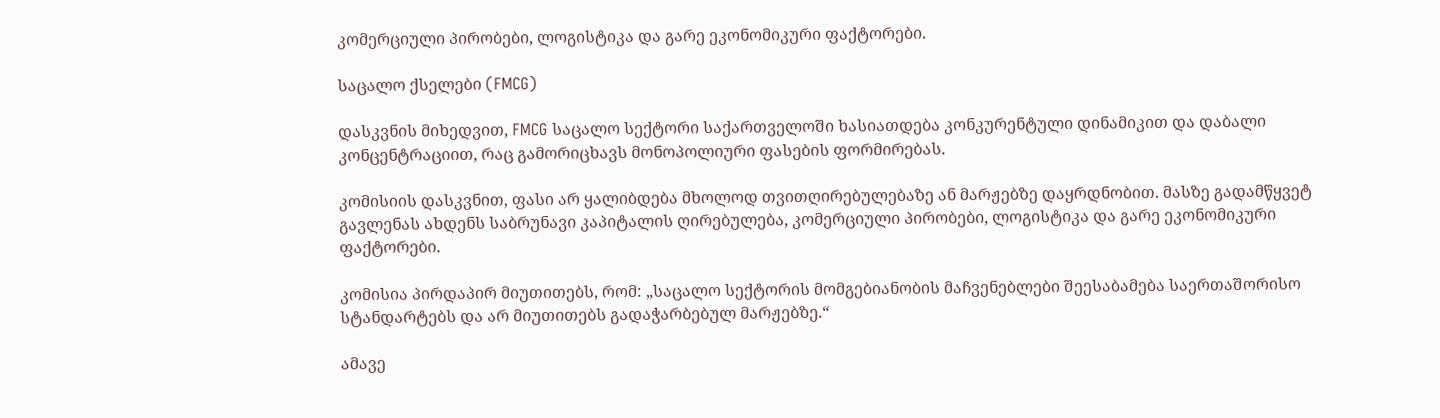კომერციული პირობები, ლოგისტიკა და გარე ეკონომიკური ფაქტორები.

საცალო ქსელები (FMCG)

დასკვნის მიხედვით, FMCG საცალო სექტორი საქართველოში ხასიათდება კონკურენტული დინამიკით და დაბალი კონცენტრაციით, რაც გამორიცხავს მონოპოლიური ფასების ფორმირებას.

კომისიის დასკვნით, ფასი არ ყალიბდება მხოლოდ თვითღირებულებაზე ან მარჟებზე დაყრდნობით. მასზე გადამწყვეტ გავლენას ახდენს საბრუნავი კაპიტალის ღირებულება, კომერციული პირობები, ლოგისტიკა და გარე ეკონომიკური ფაქტორები.

კომისია პირდაპირ მიუთითებს, რომ: „საცალო სექტორის მომგებიანობის მაჩვენებლები შეესაბამება საერთაშორისო სტანდარტებს და არ მიუთითებს გადაჭარბებულ მარჟებზე.“

ამავე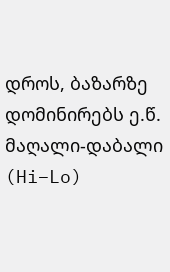დროს, ბაზარზე დომინირებს ე.წ. მაღალი-დაბალი (Hi–Lo)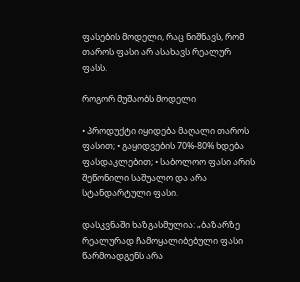ფასების მოდელი, რაც ნიშნავს, რომ თაროს ფასი არ ასახავს რეალურ ფასს.

როგორ მუშაობს მოდელი

• პროდუქტი იყიდება მაღალი თაროს ფასით; • გაყიდვების 70%-80% ხდება ფასდაკლებით; • საბოლოო ფასი არის შეწონილი საშუალო და არა სტანდარტული ფასი.

დასკვნაში ხაზგასმულია: „ბაზარზე რეალურად ჩამოყალიბებული ფასი წარმოადგენს არა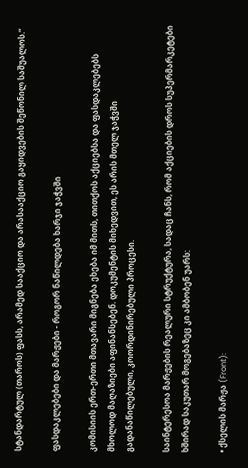სტანდარტულ (თაროს) ფასს, არამედ სააქციო და არასააქციო გაყიდვების შეწონილ საშუალოს.“

ფასდაკლებები და მარჟები - როგორ ნაწილდება ხარჯი ჯაჭვში

კომისიის ერთ-ერთი მთავარი მიგნება ეხება იმ მითს, თითქოს აქციებსა და ფასდაკლებებს მხოლოდ მაღაზიები აფინანსებენ. დოკუმენტის მიხედვით, ეს არის მთელ ჯაჭვში გადანაწილებული, კოორდინირებული პროცესი.

საინტერესოა მარჟების რეალური სტრუქტურა, სადაც ჩანს, რომ აქციების დროს სუპერმარკეტები ხშირად საკუთარ მოგებაზეც კი ამბობენ უარს:

• ქსელის მარჟა (Front):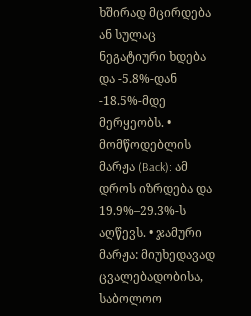ხშირად მცირდება ან სულაც ნეგატიური ხდება და -5.8%-დან -18.5%-მდე მერყეობს. • მომწოდებლის მარჟა (Back): ამ დროს იზრდება და 19.9%–29.3%-ს აღწევს. • ჯამური მარჟა: მიუხედავად ცვალებადობისა, საბოლოო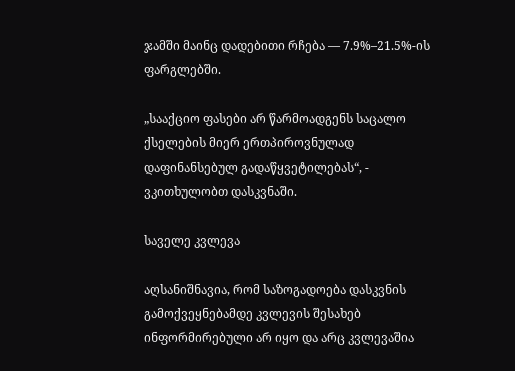ჯამში მაინც დადებითი რჩება — 7.9%–21.5%-ის ფარგლებში.

„სააქციო ფასები არ წარმოადგენს საცალო ქსელების მიერ ერთპიროვნულად დაფინანსებულ გადაწყვეტილებას“, - ვკითხულობთ დასკვნაში.

საველე კვლევა

აღსანიშნავია, რომ საზოგადოება დასკვნის გამოქვეყნებამდე კვლევის შესახებ ინფორმირებული არ იყო და არც კვლევაშია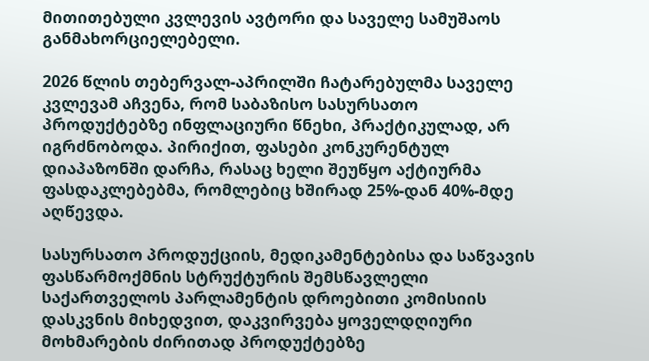მითითებული კვლევის ავტორი და საველე სამუშაოს განმახორციელებელი.

2026 წლის თებერვალ-აპრილში ჩატარებულმა საველე კვლევამ აჩვენა, რომ საბაზისო სასურსათო პროდუქტებზე ინფლაციური წნეხი, პრაქტიკულად, არ იგრძნობოდა. პირიქით, ფასები კონკურენტულ დიაპაზონში დარჩა, რასაც ხელი შეუწყო აქტიურმა ფასდაკლებებმა, რომლებიც ხშირად 25%-დან 40%-მდე აღწევდა.

სასურსათო პროდუქციის, მედიკამენტებისა და საწვავის ფასწარმოქმნის სტრუქტურის შემსწავლელი საქართველოს პარლამენტის დროებითი კომისიის დასკვნის მიხედვით, დაკვირვება ყოველდღიური მოხმარების ძირითად პროდუქტებზე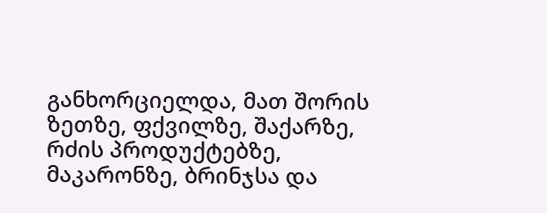განხორციელდა, მათ შორის ზეთზე, ფქვილზე, შაქარზე, რძის პროდუქტებზე, მაკარონზე, ბრინჯსა და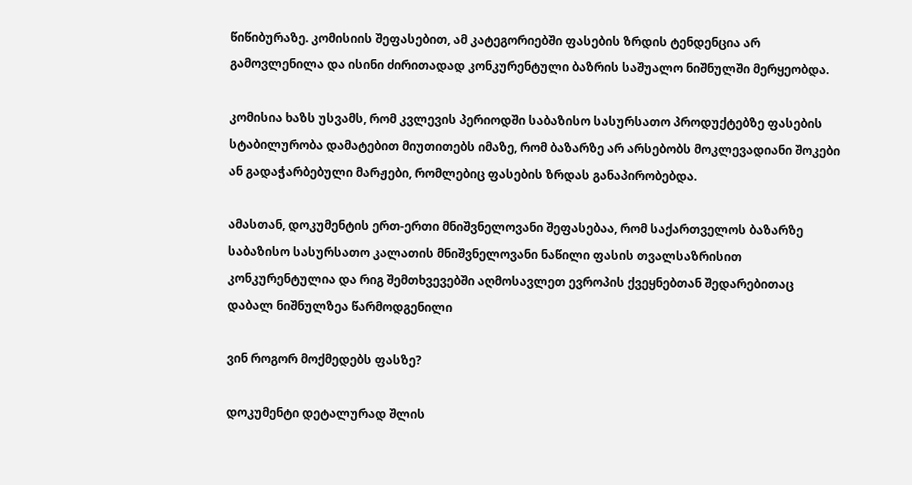წიწიბურაზე. კომისიის შეფასებით, ამ კატეგორიებში ფასების ზრდის ტენდენცია არ გამოვლენილა და ისინი ძირითადად კონკურენტული ბაზრის საშუალო ნიშნულში მერყეობდა.

კომისია ხაზს უსვამს, რომ კვლევის პერიოდში საბაზისო სასურსათო პროდუქტებზე ფასების სტაბილურობა დამატებით მიუთითებს იმაზე, რომ ბაზარზე არ არსებობს მოკლევადიანი შოკები ან გადაჭარბებული მარჟები, რომლებიც ფასების ზრდას განაპირობებდა.

ამასთან, დოკუმენტის ერთ-ერთი მნიშვნელოვანი შეფასებაა, რომ საქართველოს ბაზარზე საბაზისო სასურსათო კალათის მნიშვნელოვანი ნაწილი ფასის თვალსაზრისით კონკურენტულია და რიგ შემთხვევებში აღმოსავლეთ ევროპის ქვეყნებთან შედარებითაც დაბალ ნიშნულზეა წარმოდგენილი

ვინ როგორ მოქმედებს ფასზე?

დოკუმენტი დეტალურად შლის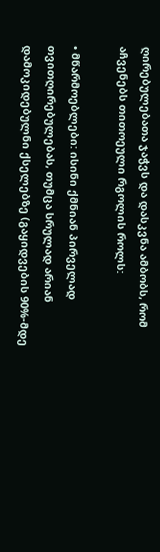ღირებულებათა ჯაჭვს და დასკვნა ამბობს, რომ აჩვენებს თითოეული რგოლის როლს:

• მწარმოებლები: ისინი ქმნიან პირველად თვითღირებულებას, თუმცა სრულად არიან დამოკიდებულნი ქსელებზე (გაყიდვების 90%-მდე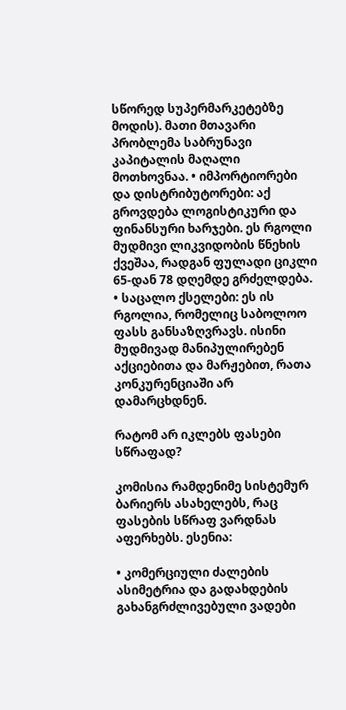სწორედ სუპერმარკეტებზე მოდის). მათი მთავარი პრობლემა საბრუნავი კაპიტალის მაღალი მოთხოვნაა. • იმპორტიორები და დისტრიბუტორები: აქ გროვდება ლოგისტიკური და ფინანსური ხარჯები. ეს რგოლი მუდმივი ლიკვიდობის წნეხის ქვეშაა, რადგან ფულადი ციკლი 65-დან 78 დღემდე გრძელდება. • საცალო ქსელები: ეს ის რგოლია, რომელიც საბოლოო ფასს განსაზღვრავს. ისინი მუდმივად მანიპულირებენ აქციებითა და მარჟებით, რათა კონკურენციაში არ დამარცხდნენ.

რატომ არ იკლებს ფასები სწრაფად?

კომისია რამდენიმე სისტემურ ბარიერს ასახელებს, რაც ფასების სწრაფ ვარდნას აფერხებს. ესენია:

• კომერციული ძალების ასიმეტრია და გადახდების გახანგრძლივებული ვადები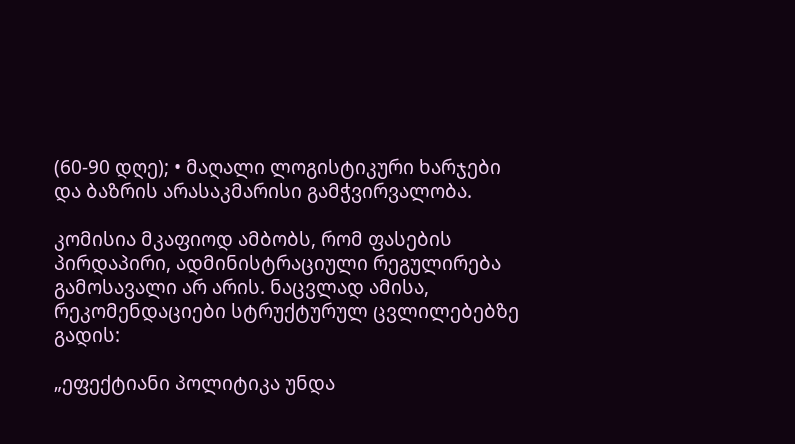(60-90 დღე); • მაღალი ლოგისტიკური ხარჯები და ბაზრის არასაკმარისი გამჭვირვალობა.

კომისია მკაფიოდ ამბობს, რომ ფასების პირდაპირი, ადმინისტრაციული რეგულირება გამოსავალი არ არის. ნაცვლად ამისა, რეკომენდაციები სტრუქტურულ ცვლილებებზე გადის:

„ეფექტიანი პოლიტიკა უნდა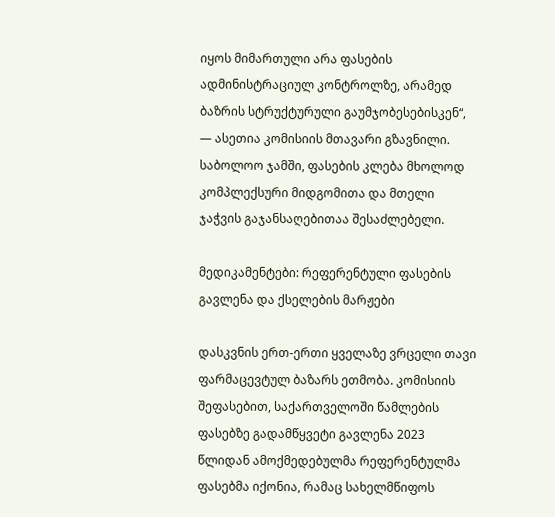იყოს მიმართული არა ფასების ადმინისტრაციულ კონტროლზე, არამედ ბაზრის სტრუქტურული გაუმჯობესებისკენ“, — ასეთია კომისიის მთავარი გზავნილი. საბოლოო ჯამში, ფასების კლება მხოლოდ კომპლექსური მიდგომითა და მთელი ჯაჭვის გაჯანსაღებითაა შესაძლებელი.

მედიკამენტები: რეფერენტული ფასების გავლენა და ქსელების მარჟები

დასკვნის ერთ-ერთი ყველაზე ვრცელი თავი ფარმაცევტულ ბაზარს ეთმობა. კომისიის შეფასებით, საქართველოში წამლების ფასებზე გადამწყვეტი გავლენა 2023 წლიდან ამოქმედებულმა რეფერენტულმა ფასებმა იქონია, რამაც სახელმწიფოს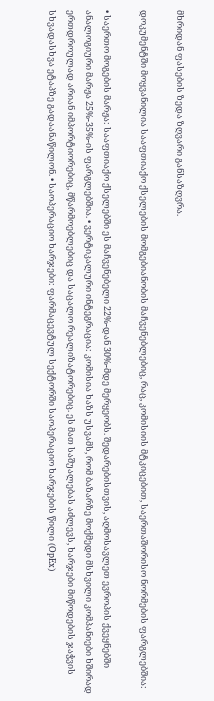მხრიდან ფასების ზედა ზღვარი განსაზღვრა.

დოკუმენტში მოყვანილია სააფთიაქო ქსელების მომგებიანობის მაჩვენებლებიც, რაც, კომისიის მტკიცებით, საერთაშორისო ნორმების ფარგლებშია:

• საერთო მოგების მარჟა: სააფთიაქო ქსელებში ეს მაჩვენებელი 22%-დან 30%-მდე მერყეობს. შედარებისთვის, აღმოსავლეთ ევროპის ქვეყნებში ანალოგიური მარჟა 25%-35%-ის ფარგლებშია. • ვერტიკალური ინტეგრაცია: კომისია ხაზს უსვამს, რომ ბაზარზე მოქმედი მსხვილი კომპანიები ხშირად ერთდროულად არიან იმპორტიორებიც, მწარმოებლებიც და საცალო რეალიზატორებიც. ეს მათ საშუალებას აძლევს, ხარჯები მიწოდების ჯაჭვის სხვადასხვა ეტაპზე გადაანაწილონ. • საოპერაციო ხარჯები: ფარმაცევტულ სექტორში საოპერაციო ხარჯების წილი (OpEx)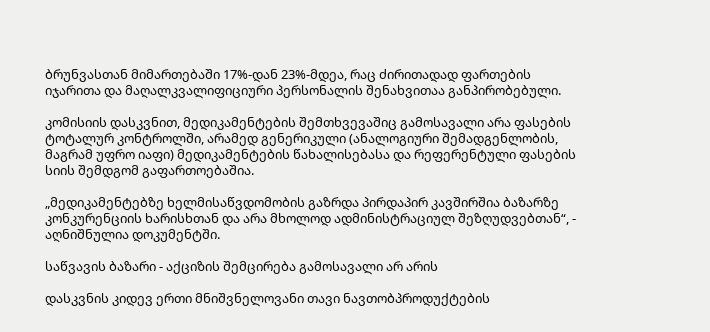ბრუნვასთან მიმართებაში 17%-დან 23%-მდეა, რაც ძირითადად ფართების იჯარითა და მაღალკვალიფიციური პერსონალის შენახვითაა განპირობებული.

კომისიის დასკვნით, მედიკამენტების შემთხვევაშიც გამოსავალი არა ფასების ტოტალურ კონტროლში, არამედ გენერიკული (ანალოგიური შემადგენლობის, მაგრამ უფრო იაფი) მედიკამენტების წახალისებასა და რეფერენტული ფასების სიის შემდგომ გაფართოებაშია.

„მედიკამენტებზე ხელმისაწვდომობის გაზრდა პირდაპირ კავშირშია ბაზარზე კონკურენციის ხარისხთან და არა მხოლოდ ადმინისტრაციულ შეზღუდვებთან“, - აღნიშნულია დოკუმენტში.

საწვავის ბაზარი - აქციზის შემცირება გამოსავალი არ არის

დასკვნის კიდევ ერთი მნიშვნელოვანი თავი ნავთობპროდუქტების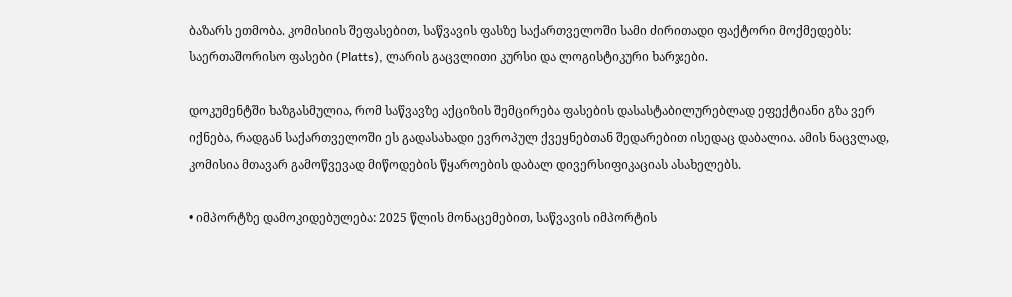ბაზარს ეთმობა. კომისიის შეფასებით, საწვავის ფასზე საქართველოში სამი ძირითადი ფაქტორი მოქმედებს: საერთაშორისო ფასები (Platts), ლარის გაცვლითი კურსი და ლოგისტიკური ხარჯები.

დოკუმენტში ხაზგასმულია, რომ საწვავზე აქციზის შემცირება ფასების დასასტაბილურებლად ეფექტიანი გზა ვერ იქნება, რადგან საქართველოში ეს გადასახადი ევროპულ ქვეყნებთან შედარებით ისედაც დაბალია. ამის ნაცვლად, კომისია მთავარ გამოწვევად მიწოდების წყაროების დაბალ დივერსიფიკაციას ასახელებს.

• იმპორტზე დამოკიდებულება: 2025 წლის მონაცემებით, საწვავის იმპორტის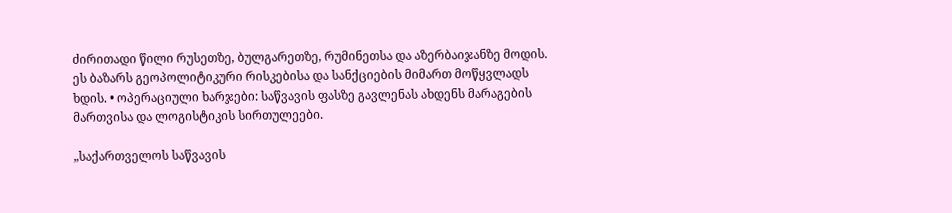ძირითადი წილი რუსეთზე, ბულგარეთზე, რუმინეთსა და აზერბაიჯანზე მოდის. ეს ბაზარს გეოპოლიტიკური რისკებისა და სანქციების მიმართ მოწყვლადს ხდის. • ოპერაციული ხარჯები: საწვავის ფასზე გავლენას ახდენს მარაგების მართვისა და ლოგისტიკის სირთულეები.

„საქართველოს საწვავის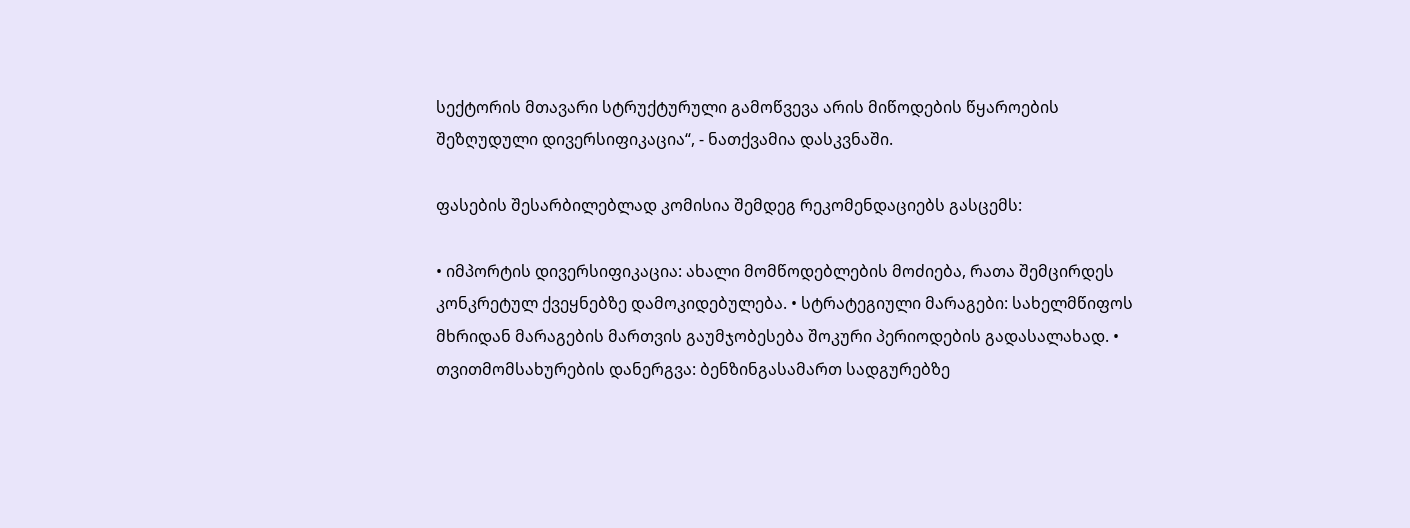სექტორის მთავარი სტრუქტურული გამოწვევა არის მიწოდების წყაროების შეზღუდული დივერსიფიკაცია“, - ნათქვამია დასკვნაში.

ფასების შესარბილებლად კომისია შემდეგ რეკომენდაციებს გასცემს:

• იმპორტის დივერსიფიკაცია: ახალი მომწოდებლების მოძიება, რათა შემცირდეს კონკრეტულ ქვეყნებზე დამოკიდებულება. • სტრატეგიული მარაგები: სახელმწიფოს მხრიდან მარაგების მართვის გაუმჯობესება შოკური პერიოდების გადასალახად. • თვითმომსახურების დანერგვა: ბენზინგასამართ სადგურებზე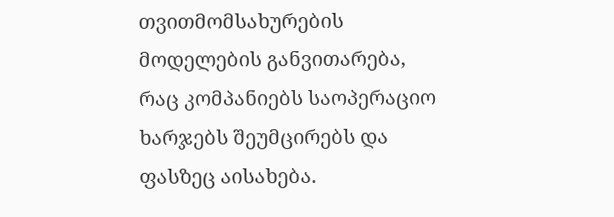თვითმომსახურების მოდელების განვითარება, რაც კომპანიებს საოპერაციო ხარჯებს შეუმცირებს და ფასზეც აისახება.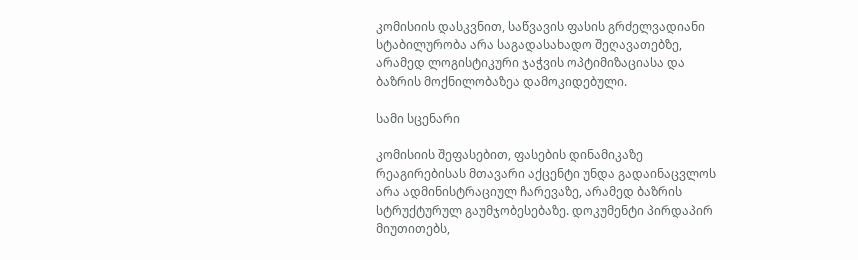კომისიის დასკვნით, საწვავის ფასის გრძელვადიანი სტაბილურობა არა საგადასახადო შეღავათებზე, არამედ ლოგისტიკური ჯაჭვის ოპტიმიზაციასა და ბაზრის მოქნილობაზეა დამოკიდებული.

სამი სცენარი

კომისიის შეფასებით, ფასების დინამიკაზე რეაგირებისას მთავარი აქცენტი უნდა გადაინაცვლოს არა ადმინისტრაციულ ჩარევაზე, არამედ ბაზრის სტრუქტურულ გაუმჯობესებაზე. დოკუმენტი პირდაპირ მიუთითებს,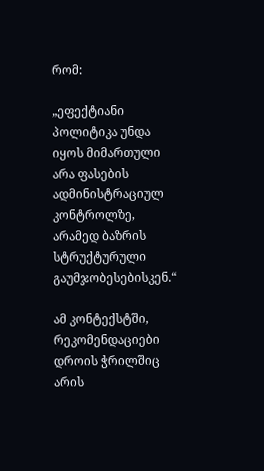რომ:

„ეფექტიანი პოლიტიკა უნდა იყოს მიმართული არა ფასების ადმინისტრაციულ კონტროლზე, არამედ ბაზრის სტრუქტურული გაუმჯობესებისკენ.“

ამ კონტექსტში, რეკომენდაციები დროის ჭრილშიც არის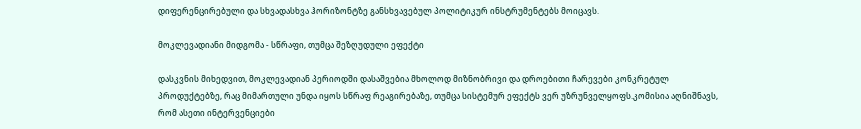დიფერენცირებული და სხვადასხვა ჰორიზონტზე განსხვავებულ პოლიტიკურ ინსტრუმენტებს მოიცავს.

მოკლევადიანი მიდგომა - სწრაფი, თუმცა შეზღუდული ეფექტი

დასკვნის მიხედვით, მოკლევადიან პერიოდში დასაშვებია მხოლოდ მიზნობრივი და დროებითი ჩარევები კონკრეტულ პროდუქტებზე, რაც მიმართული უნდა იყოს სწრაფ რეაგირებაზე, თუმცა სისტემურ ეფექტს ვერ უზრუნველყოფს.კომისია აღნიშნავს, რომ ასეთი ინტერვენციები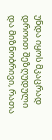უნდა იყოს მკაცრად დროით შეზღუდული და მიზნობრივი, რათა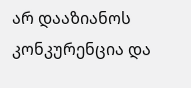არ დააზიანოს კონკურენცია და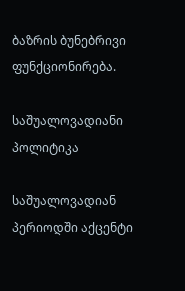ბაზრის ბუნებრივი ფუნქციონირება.

საშუალოვადიანი პოლიტიკა

საშუალოვადიან პერიოდში აქცენტი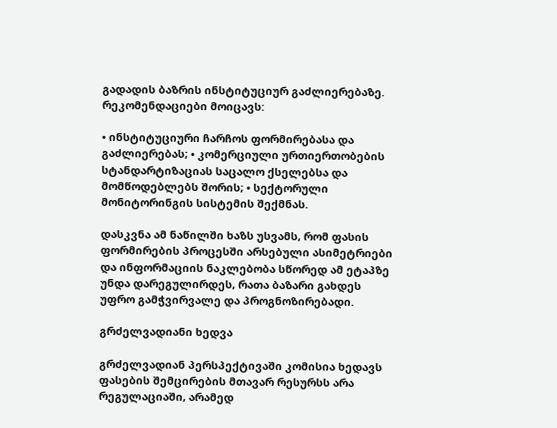გადადის ბაზრის ინსტიტუციურ გაძლიერებაზე. რეკომენდაციები მოიცავს:

• ინსტიტუციური ჩარჩოს ფორმირებასა და გაძლიერებას; • კომერციული ურთიერთობების სტანდარტიზაციას საცალო ქსელებსა და მომწოდებლებს შორის; • სექტორული მონიტორინგის სისტემის შექმნას.

დასკვნა ამ ნაწილში ხაზს უსვამს, რომ ფასის ფორმირების პროცესში არსებული ასიმეტრიები და ინფორმაციის ნაკლებობა სწორედ ამ ეტაპზე უნდა დარეგულირდეს, რათა ბაზარი გახდეს უფრო გამჭვირვალე და პროგნოზირებადი.

გრძელვადიანი ხედვა

გრძელვადიან პერსპექტივაში კომისია ხედავს ფასების შემცირების მთავარ რესურსს არა რეგულაციაში, არამედ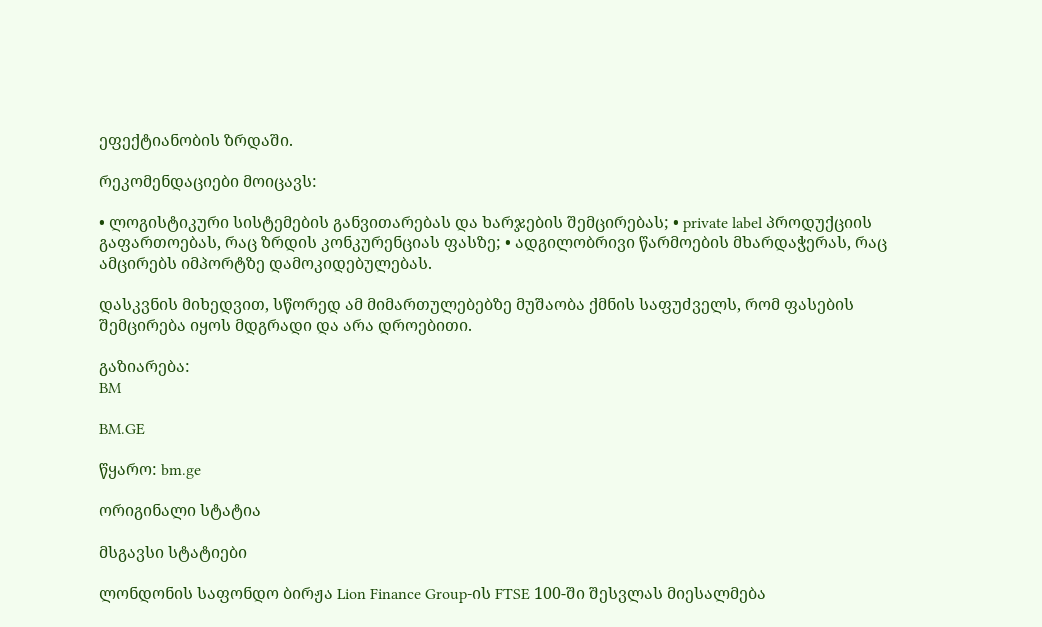ეფექტიანობის ზრდაში.

რეკომენდაციები მოიცავს:

• ლოგისტიკური სისტემების განვითარებას და ხარჯების შემცირებას; • private label პროდუქციის გაფართოებას, რაც ზრდის კონკურენციას ფასზე; • ადგილობრივი წარმოების მხარდაჭერას, რაც ამცირებს იმპორტზე დამოკიდებულებას.

დასკვნის მიხედვით, სწორედ ამ მიმართულებებზე მუშაობა ქმნის საფუძველს, რომ ფასების შემცირება იყოს მდგრადი და არა დროებითი.

გაზიარება:
BM

BM.GE

წყარო: bm.ge

ორიგინალი სტატია

მსგავსი სტატიები

ლონდონის საფონდო ბირჟა Lion Finance Group-ის FTSE 100-ში შესვლას მიესალმება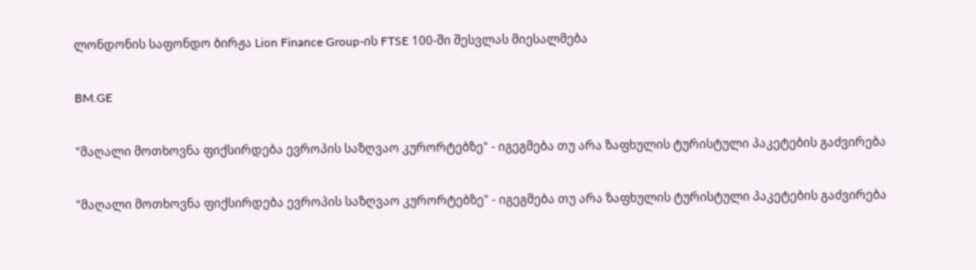ლონდონის საფონდო ბირჟა Lion Finance Group-ის FTSE 100-ში შესვლას მიესალმება

BM.GE

"მაღალი მოთხოვნა ფიქსირდება ევროპის საზღვაო კურორტებზე" - იგეგმება თუ არა ზაფხულის ტურისტული პაკეტების გაძვირება

"მაღალი მოთხოვნა ფიქსირდება ევროპის საზღვაო კურორტებზე" - იგეგმება თუ არა ზაფხულის ტურისტული პაკეტების გაძვირება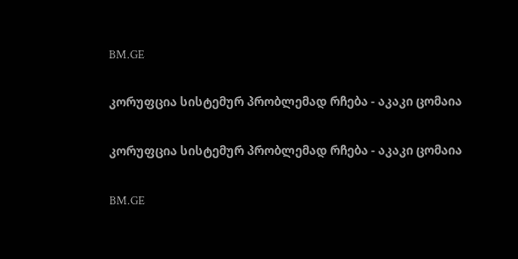BM.GE

კორუფცია სისტემურ პრობლემად რჩება - აკაკი ცომაია

კორუფცია სისტემურ პრობლემად რჩება - აკაკი ცომაია

BM.GE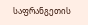საფრანგეთის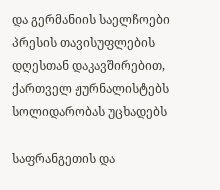და გერმანიის საელჩოები პრესის თავისუფლების დღესთან დაკავშირებით, ქართველ ჟურნალისტებს სოლიდარობას უცხადებს

საფრანგეთის და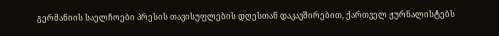გერმანიის საელჩოები პრესის თავისუფლების დღესთან დაკავშირებით, ქართველ ჟურნალისტებს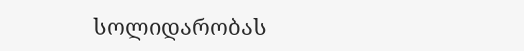სოლიდარობას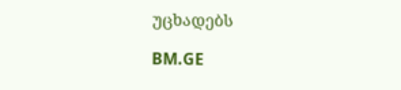უცხადებს

BM.GE